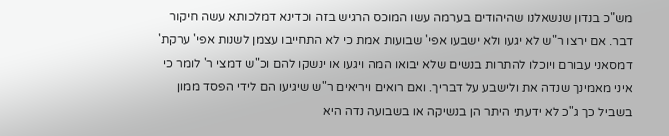מש"כ בנדון שנשאלנו שהיהודים בערמה עשו המוכס הרגיש בזה וכדינא דמלכותא עשה חיקור דבר. אם ירצו ר"ש לא יגעו ולא ישבעו אפי' שבועות אמת כי לא התחייבו עצמן לשנות אפי' ערקת' דמסאני עבורם ויוכלו להתרות בנשים שלא יבואו המה ויגעו או ינשקו להם וכ"ש דמצי ר' לומר כי איני מאמינך שנדה את ולישבע על דבריך. ואם רואים ויריאים ר"ש שיגיעו הם לידי הפסד ממון בשביל כך ג"כ לא ידעתי היתר הן בנשיקה או בשבועה נדה היא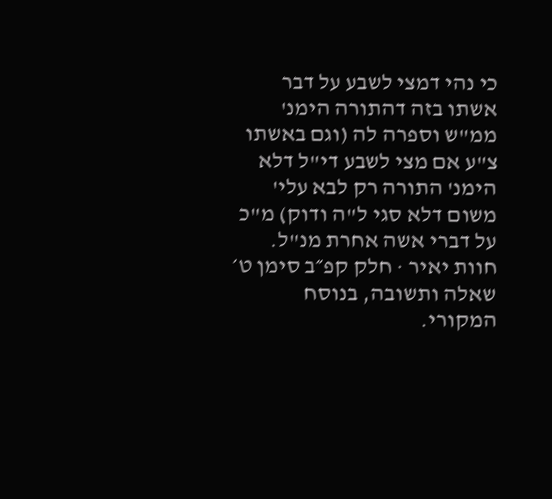כי נהי דמצי לשבע על דבר אשתו בזה דהתורה הימנ' ממ"ש וספרה לה (וגם באשתו צ"ע אם מצי לשבע די"ל דלא הימנ' התורה רק לבא עלי' משום דלא סגי ל"ה ודוק) מ"כ על דברי אשה אחרת מנ"ל.
חוות יאיר · חלק קפ״ב סימן ט׳
שאלה ותשובה, בנוסח המקורי.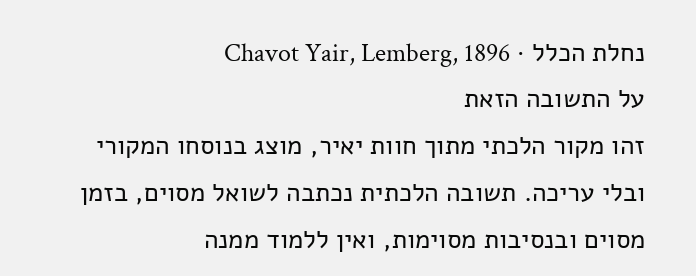נחלת הכלל · Chavot Yair, Lemberg, 1896
על התשובה הזאת
זהו מקור הלכתי מתוך חוות יאיר, מוצג בנוסחו המקורי ובלי עריכה. תשובה הלכתית נכתבה לשואל מסוים, בזמן מסוים ובנסיבות מסוימות, ואין ללמוד ממנה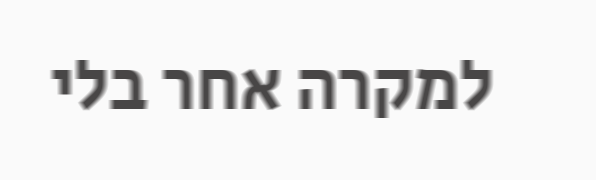למקרה אחר בלי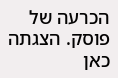הכרעה של פוסק. הצגתה כאן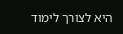היא לצורך לימוד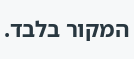המקור בלבד.